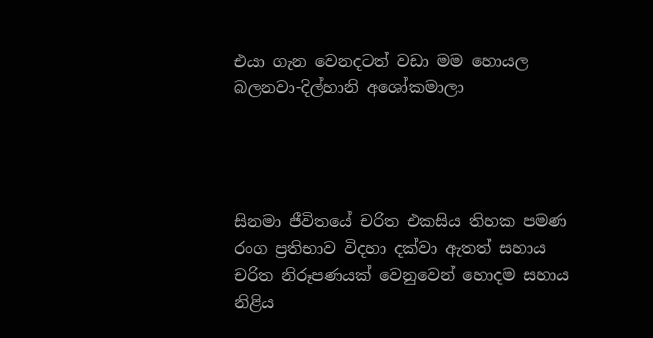එයා ගැන වෙනදටත් වඩා මම හොයල බලනවා-දිල්හානි අශෝකමාලා




සිනමා ජීවිතයේ චරිත එකසිය තිහක පමණ රංග ප්‍රතිභාව විදහා දක්වා ඇතත් සහාය චරිත නිරූපණයක් වෙනුවෙන් හොදම සහාය නිළිය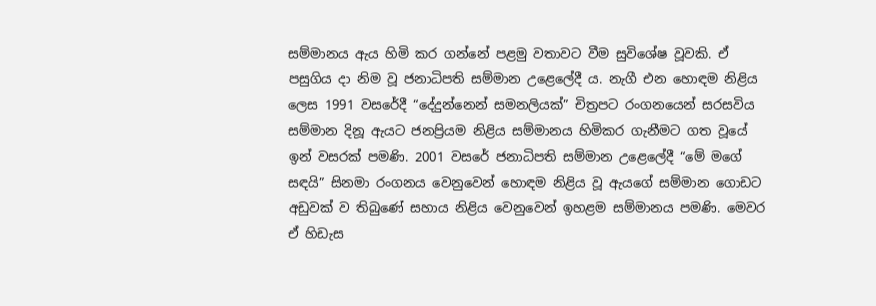සම්මානය ඇය හිමි කර ගන්නේ පළමු වතාවට වීම සුවිශේෂ වූවකි. ඒ පසුගිය දා නිම වූ ජනාධිපති සම්මාන උළෙලේදී ය. නැගී එන හොඳම නිළිය ලෙස 1991 වසරේදී “දේදුන්නෙන් සමනලියක්” චිත්‍රපට‍ රංගනයෙන් සරසවිය සම්මාන දිනූ ඇයට ජනප්‍රියම නිළිය සම්මානය හිමිකර ගැනීමට ගත වූයේ ඉන් වසරක් පමණි. 2001 වසරේ ජනාධිපති සම්මාන උළෙලේදී “මේ මගේ සඳයි” සිනමා රංගනය වෙනුවෙන් හොඳම නිළිය වූ ඇයගේ සම්මාන ගොඩට අඩුවක් ව තිබුණේ සහාය නිළිය වෙනුවෙන් ඉහළම සම්මානය පමණි. මෙවර ඒ හිඩැස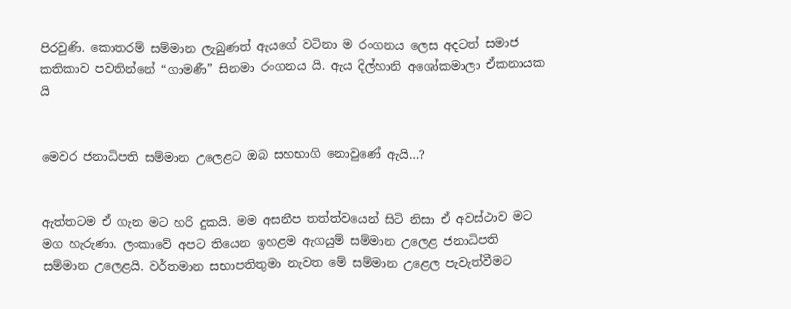පිරවුණි. කොතරම් සම්මාන ලැබුණත් ඇයගේ වටිනා ම රංගනය ලෙස අදටත් සමාජ කතිකාව පවතින්නේ “ගාමණී” සිනමා රංගනය යි. ඇය දිල්හානි අශෝකමාලා ඒකනායක යි


මෙවර ජනාධිපති සම්මාන උලෙළට ඔබ සහභාගි නොවුණේ ඇයි…?


ඇත්තටම ඒ ගැන මට හරි දුකයි. මම අසනීප තත්ත්වයෙන් සිටි නිසා ඒ අවස්ථාව මට මග හැරුණා. ලංකාවේ අපට තියෙන ඉහළම ඇගයුම් සම්මාන උලෙළ ජනාධිපති සම්මාන උලෙළයි. වර්තමාන සභාපතිතුමා නැවත මේ සම්මාන උළෙල පැවැත්වීමට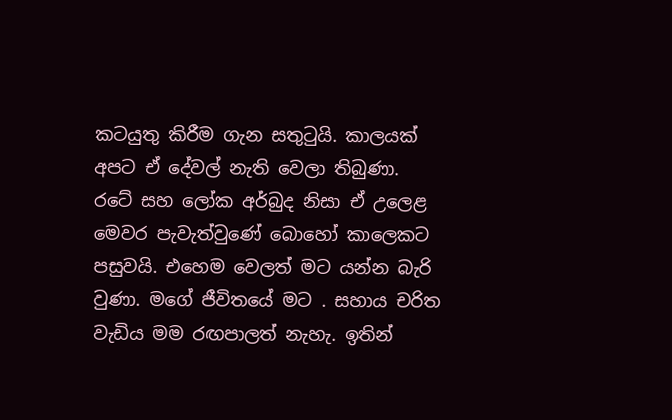කටයුතු කිරීම ගැන සතුටුයි. කාලයක් අපට ඒ දේවල් නැති වෙලා තිබුණා. රටේ සහ ලෝක අර්බුද නිසා ඒ උලෙළ මෙවර පැවැත්වුණේ බොහෝ කාලෙකට පසුවයි. එහෙම වෙලත් මට යන්න බැරි වුණා. මගේ ජීවිතයේ මට . සහාය චරිත වැඩිය මම රඟපාලත් නැහැ. ඉතින්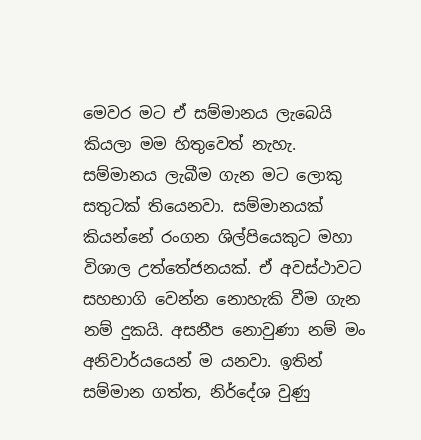මෙවර මට ඒ සම්මානය ලැබෙයි කියලා මම හිතුවෙත් නැහැ. සම්මානය ලැබීම ගැන මට ලොකු සතුටක් තියෙනවා. සම්මානයක් කියන්නේ රංගන ශිල්පියෙකුට මහා විශාල උත්තේජනයක්. ඒ අවස්ථාවට සහභාගි වෙන්න නොහැකි වීම ගැන නම් දුකයි. අසනීප නොවුණා නම් මං අනිවාර්යයෙන් ම යනවා. ඉතින් සම්මාන ගත්ත, නිර්දේශ වුණු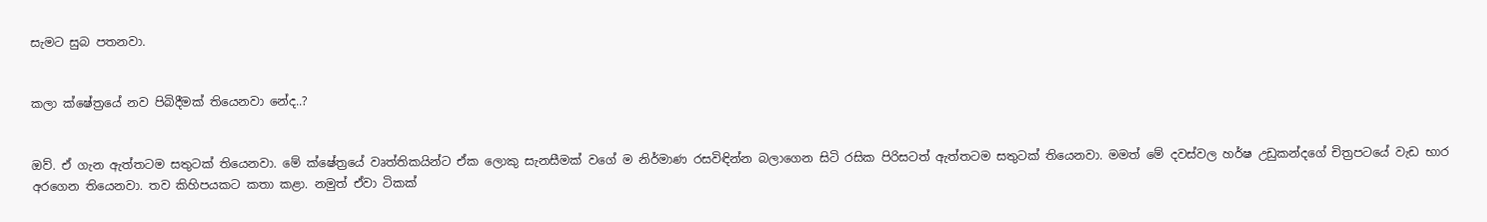සැමට සුබ පතනවා.


කලා ක්ෂේත්‍රයේ නව පිබිදීමක් තියෙනවා නේද..?


ඔව්. ඒ ගැන ඇත්තටම සතුටක් තියෙනවා. මේ ක්ෂේත්‍රයේ වෘත්තිකයින්ට ඒක ලොකු සැනසීමක් වගේ ම නිර්මාණ රසවිඳින්න බලාගෙන සිටි රසික පිරිසටත් ඇත්තටම සතුටක් තියෙනවා. මමත් මේ දවස්වල හර්ෂ උඩුකන්දගේ චිත්‍රපටයේ වැඩ භාර අරගෙන තියෙනවා. තව කිහිපයකට කතා කළා. නමුත් ඒවා ටිකක්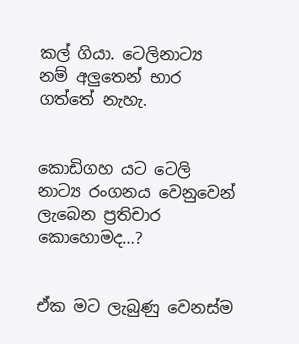කල් ගියා. ටෙලිනාට්‍ය නම් අලුතෙන් භාර ගත්තේ නැහැ.


කොඩිගහ යට ටෙලි නාට්‍ය රංගනය වෙනුවෙන් ලැබෙන ප්‍රතිචාර කොහොමද…?


ඒක මට ලැබුණු වෙනස්ම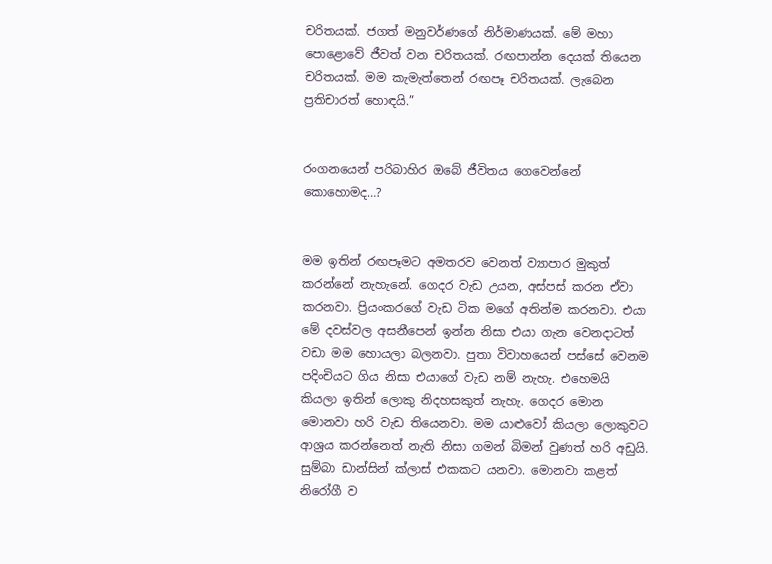චරිතයක්. ජගත් මනුවර්ණගේ නිර්මාණයක්. මේ මහා පොළොවේ ජීවත් වන චරිතයක්. රඟපාන්න දෙයක් තියෙන චරිතයක්. මම කැමැත්තෙන් රඟපෑ චරිතයක්. ලැබෙන ප්‍රතිචාරත් හොඳයි.”


රංගනයෙන් පරිබාහිර ඔබේ ජීවිතය ගෙවෙන්නේ කොහොමද…?


මම ඉතින් රඟපෑමට අමතරව වෙනත් ව්‍යාපාර මුකුත් කරන්නේ නැහැනේ. ගෙදර වැඩ උයන, අස්පස් කරන ඒවා කරනවා. ප්‍රියංකරගේ වැඩ ටික මගේ අතින්ම කරනවා. එයා මේ දවස්වල අසනීපෙන් ඉන්න නිසා එයා ගැන වෙනදාටත් වඩා මම හොයලා බලනවා. පුතා විවාහයෙන් පස්සේ වෙනම පදිංචියට ගිය නිසා එයාගේ වැඩ නම් නැහැ. එහෙමයි කියලා ඉතින් ලොකු නිදහසකුත් නැහැ. ගෙදර මොන මොනවා හරි වැඩ තියෙනවා. මම යාළුවෝ කියලා ලොකුවට ආශ්‍රය කරන්නෙත් නැති නිසා ගමන් බිමන් වුණත් හරි අඩුයි. සුම්බා ඩාන්සින් ක්ලාස් එකකට යනවා. මොනවා කළත් නිරෝගී ව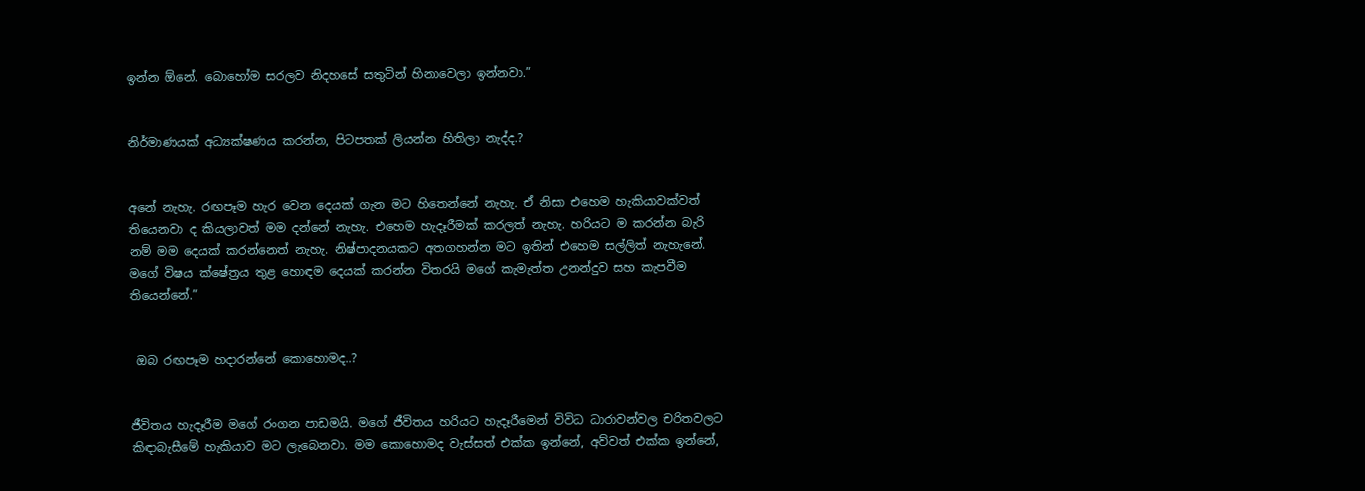ඉන්න ඕනේ. බොහෝම සරලව නිදහසේ සතුටින් හිනාවෙලා ඉන්නවා.”


නිර්මාණයක් අධ්‍යක්ෂණය කරන්න, පිටපතක් ලියන්න හිතිලා නැද්ද.?


අනේ නැහැ. රඟපෑම හැර වෙන දෙයක් ගැන මට හිතෙන්නේ නැහැ. ඒ නිසා එහෙම හැකියාවක්වත් තියෙනවා ද කියලාවත් මම දන්නේ නැහැ. එහෙම හැදෑරීමක් කරලත් නැහැ. හරියට ම කරන්න බැරි නම් මම දෙයක් කරන්නෙත් නැහැ. නිෂ්පාදනයකට අතගහන්න මට ඉතින් එහෙම සල්ලිත් නැහැනේ. මගේ විෂය ක්ෂේත්‍රය තුළ හොඳම දෙයක් කරන්න විතරයි මගේ කැමැත්ත උනන්දුව සහ කැපවීම තියෙන්නේ.”


 ඔබ රඟපෑම හදාරන්නේ කොහොමද..?


ජීවිතය හැදෑරීම මගේ රංගන පාඩමයි. මගේ ජීවිතය හරියට හැදෑරීමෙන් විවිධ ධාරාවන්වල චරිතවලට කිඳාබැසීමේ හැකියාව මට ලැබෙනවා. මම කොහොමද වැස්සත් එක්ක ඉන්නේ, අව්වත් එක්ක ඉන්නේ,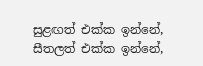සුළඟත් එක්ක ඉන්නේ, සීතලත් එක්ක ඉන්නේ,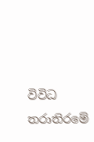විවිධ තරාතිරමේ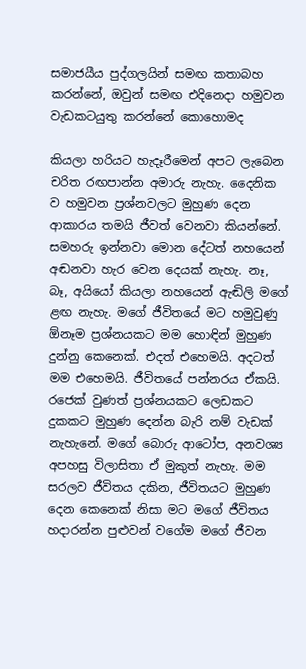සමාජයීය පුද්ගලයින් සමඟ කතාබහ කරන්නේ, ඔවුන් සමඟ එදිනෙදා හමුවන වැඩකටයුතු කරන්නේ කෙ‍ාහොමද

කියලා හරියට හැදෑරීමෙන් අපට ලැබෙන චරිත රඟපාන්න අමාරු නැහැ. දෛනික ව හමුවන ප්‍රශ්නවලට මුහුණ දෙන ආකාරය තමයි ජීවත් වෙනවා කියන්නේ. සමහරු ඉන්නවා මොන දේටත් නහයෙන් අඬනවා හැර වෙන දෙයක් නැහැ. නෑ, බෑ, අයියෝ කියලා නහයෙන් ඇඬිලි මගේ ළඟ නැහැ. මගේ ජීවිතයේ මට හමුවුණු ඕනෑම ප්‍රශ්නයකට මම හොඳින් මුහුණ දුන්නු කෙනෙක්. එදත් එහෙමයි. අදටත් මම එහෙමයි. ජීවිතයේ පන්නරය ඒකයි. රජෙක් වුණත් ප්‍රශ්නයකට ලෙඩකට දුකකට මුහුණ දෙන්න බැරි නම් වැඩක් නැහැනේ. මගේ බො‍රු ආටෝප, අනවශ්‍ය අපහසු විලාසිතා ඒ මුකුත් නැහැ. මම සරලව ජීවිතය දකින, ජීවිතයට මුහුණ දෙන කෙනෙක් නිසා මට මගේ ජීවිතය හදාරන්න පුළුවන් වගේම මගේ ජීවන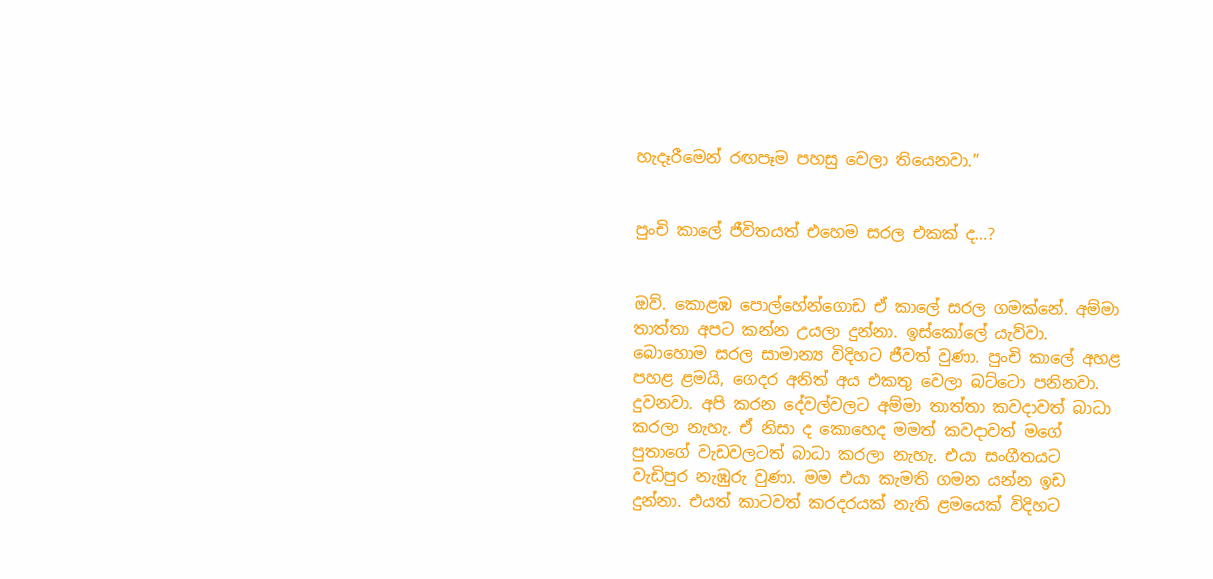හැදෑරීමෙන් රඟපෑම පහසු වෙලා තියෙනවා.”


පුංචි කාලේ ජීවිතයත් එහෙම සරල එකක් ද…?


ඔව්. කොළඹ පොල්හේන්ගොඩ ඒ කාලේ සරල ගමක්නේ. අම්මා තාත්තා අපට කන්න උයලා දුන්නා. ඉස්කෝලේ යැව්වා. බොහොම සරල සාමාන්‍ය විදිහට ජීවත් වුණා. පුංචි කාලේ අහළ පහළ ළමයි, ගෙදර අනිත් අය එකතු වෙලා බට්ටො පනිනවා. දුවනවා. අපි කරන දේවල්වලට අම්මා තාත්තා කවදාවත් බාධා කරලා නැහැ. ඒ නිසා ද කොහෙද මමත් කවදාවත් මගේ පුතාගේ වැඩවලටත් බාධා කරලා නැහැ. එයා සංගීතයට වැඩිපුර නැඹුරු වුණා. මම එයා කැමති ගමන යන්න ඉඩ දුන්නා. එයත් කාටවත් කරදරයක් නැති ළමයෙක් විදිහට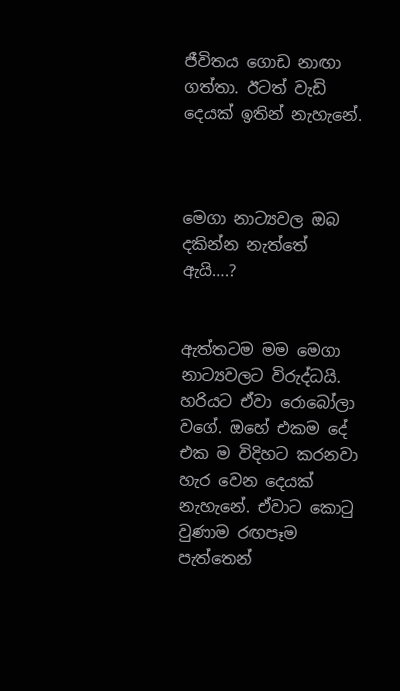ජීවිතය ගොඩ නාඟා ගත්තා. ඊටත් වැඩි දෙයක් ඉතින් නැහැනේ.



මෙගා නාට්‍යවල ඔබ දකින්න නැත්තේ ඇයි….?


ඇත්තටම මම මෙගා නාට්‍යවලට විරුද්ධයි. හරියට ඒවා රොබෝලා වගේ. ඔහේ එකම දේ එක ම විදිහට කරනවා හැර වෙන දෙයක් නැහැනේ. ඒවාට කොටු වුණාම රඟපෑම පැත්තෙන්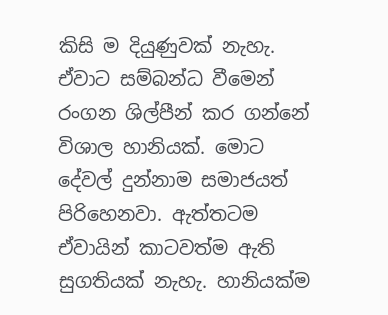කිසි ම දියුණුවක් නැහැ. ඒවාට සම්බන්ධ වීමෙන් රංගන ශිල්පීන් කර ගන්නේ විශාල හානියක්. මොට දේවල් දුන්නාම සමාජයත් පිරිහෙනවා. ඇත්තටම ඒවායින් කාටවත්ම ඇති සුගතියක් නැහැ. හානියක්ම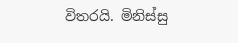විතරයි. මිනිස්සු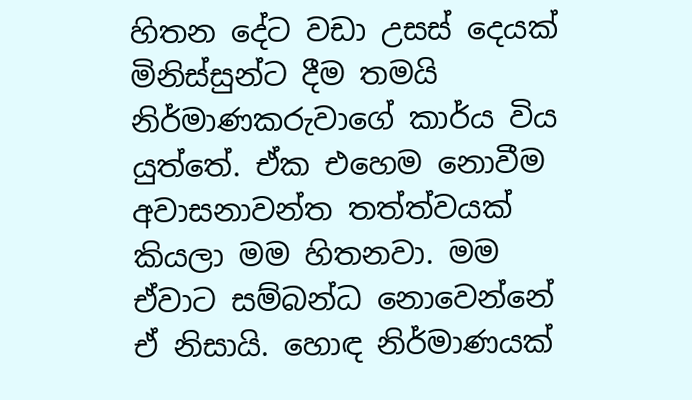හිතන දේට වඩා උසස් දෙයක් මිනිස්සුන්ට දීම තමයි නිර්මාණකරුවාගේ කාර්ය විය යුත්තේ. ඒක එහෙම නොවීම අවාසනාවන්ත තත්ත්වයක් කියලා මම හිතනවා. මම ඒවාට සම්බන්ධ නොවෙන්නේ ඒ නිසායි. හොඳ නිර්මාණයක්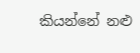කියන්නේ නළු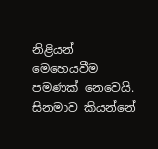නිළියන් මෙහෙයවීම පමණක් නෙවෙයි. සිනමාව කියන්නේ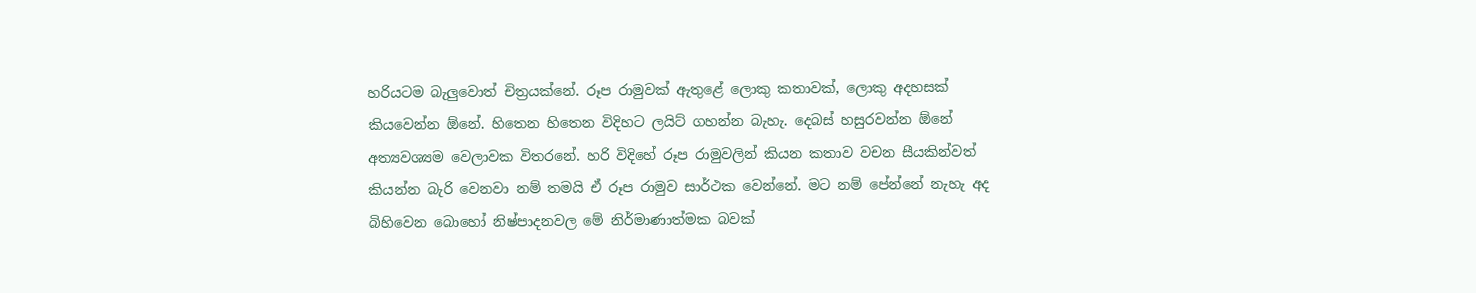හරියටම බැලුවොත් චිත්‍රයක්නේ. රූප රාමුවක් ඇතුළේ ලොකු කතාවක්, ලොකු අදහසක් කියවෙන්න ඕනේ. හිතෙන හිතෙන විදිහට ලයිට් ගහන්න බැහැ. දෙබස් හසුරවන්න ඕනේ අත්‍යවශ්‍යම වෙලාවක විතරනේ. හරි විදිහේ රූප රාමුවලින් කියන කතාව වචන සීයකින්වත් කියන්න බැරි වෙනවා නම් තමයි ඒ රූප රාමුව සාර්ථක වෙන්නේ. මට නම් පේන්නේ නැහැ අද බිහිවෙන බෙ‍ාහෝ නිෂ්පාදනවල මේ නිර්මාණාත්මක බවක්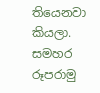තියෙනවා කියලා. සමහර රූපරාමු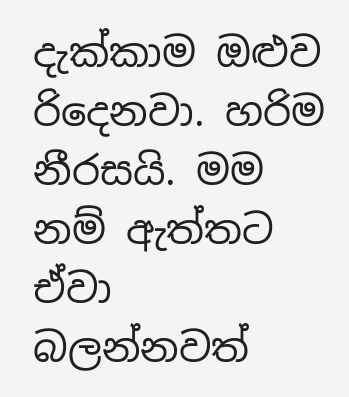දැක්කාම ඔළුව රිදෙනවා. හරිම නීරසයි. මම නම් ඇත්තට ඒවා බලන්නවත්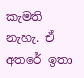කැමති නැහැ. ඒ අතරේ ඉතා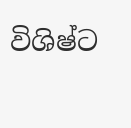විශිෂ්ට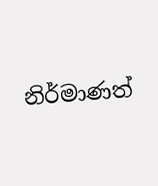නිර්මාණත්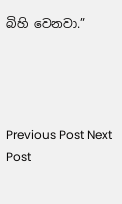බිහි වෙනවා.”




Previous Post Next Post